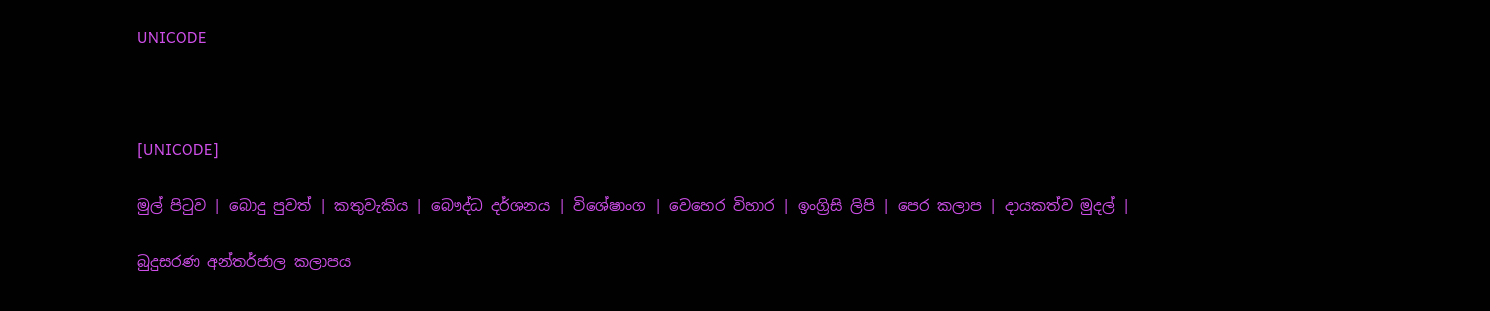UNICODE



[UNICODE]

මුල් පිටුව | බොදු පුවත් | කතුවැකිය | බෞද්ධ දර්ශනය | විශේෂාංග | වෙහෙර විහාර | ඉංග්‍රිසි ලිපි | පෙර කලාප | දායකත්ව මුදල් |

බුදුසරණ අන්තර්ජාල කලාපය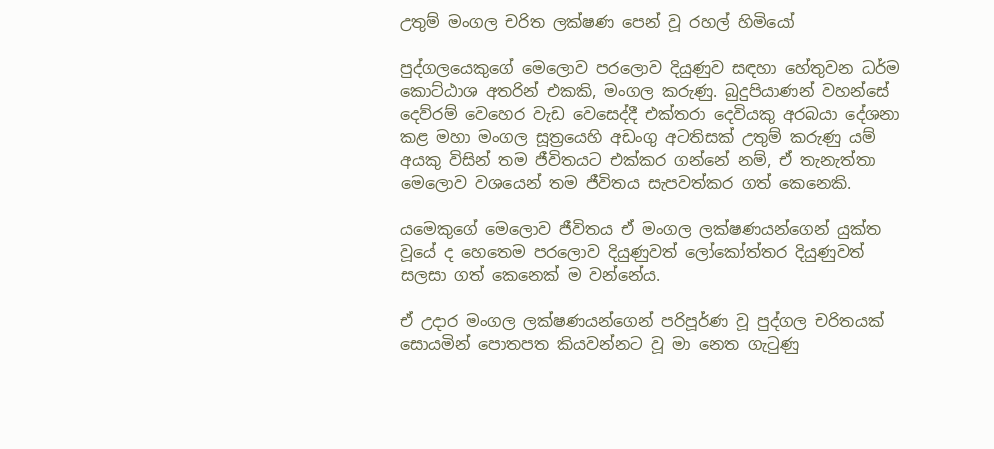උතුම් මංගල චරිත ලක්ෂණ පෙන් වූ රහල් හිමියෝ

පුද්ගලයෙකුගේ මෙලොව පරලොව දියුණුව සඳහා හේතුවන ධර්ම කොට්ඨාශ අතරින් එකකි, මංගල කරුණු. බුදුපියාණන් වහන්සේ දෙව්රම් වෙහෙර වැඩ වෙසෙද්දී එක්තරා දෙවියකු අරබයා දේශනා කළ මහා මංගල සූත්‍රයෙහි අඩංගු අටතිසක් උතුම් කරුණු යම් අයකු විසින් තම ජීවිතයට එක්කර ගන්නේ නම්, ඒ තැනැත්තා මෙලොව වශයෙන් තම ජීවිතය සැපවත්කර ගත් කෙනෙකි.

යමෙකුගේ මෙලොව ජීවිතය ඒ මංගල ලක්ෂණයන්ගෙන් යුක්ත වූයේ ද හෙතෙම පරලොව දියුණුවත් ලෝකෝත්තර දියුණුවත් සලසා ගත් කෙනෙක් ම වන්නේය.

ඒ උදාර මංගල ලක්ෂණයන්ගෙන් පරිපූර්ණ වූ පුද්ගල චරිතයක් සොයමින් පොතපත කියවන්නට වූ මා නෙත ගැටුණු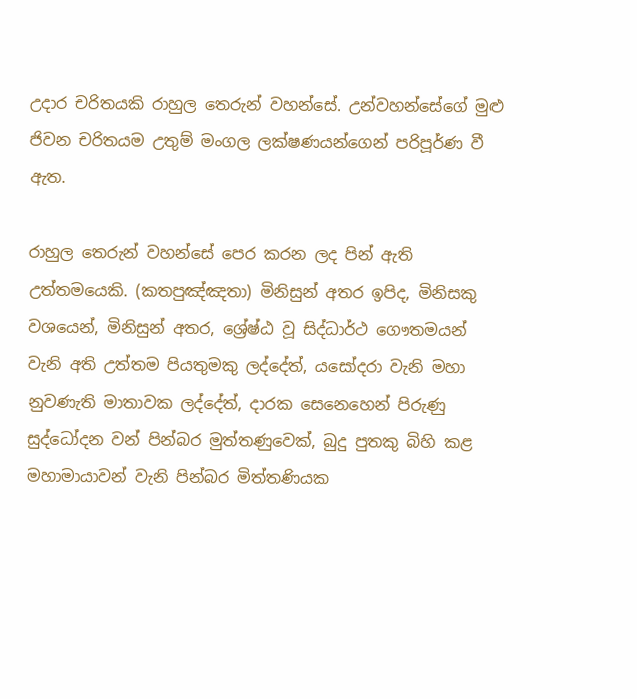උදාර චරිතයකි රාහුල තෙරුන් වහන්සේ. උන්වහන්සේගේ මුළු ජිවන චරිතයම උතුම් මංගල ලක්ෂණයන්ගෙන් පරිපූර්ණ වී ඇත.

රාහුල තෙරුන් වහන්සේ පෙර කරන ලද පින් ඇති උත්තමයෙකි. (කතපුඤ්ඤතා) මිනිසුන් අතර ඉපිද, මිනිසකු වශයෙන්, මිනිසුන් අතර, ශ්‍රේෂ්ඨ වූ සිද්ධාර්ථ ගෞතමයන් වැනි අති උත්තම පියතුමකු ලද්දේත්, යසෝදරා වැනි මහා නුවණැති මාතාවක ලද්දේත්, දාරක සෙනෙහෙන් පිරුණු සුද්ධෝදන වන් පින්බර මුත්තණුවෙක්, බුදු පුතකු බිහි කළ මහාමායාවන් වැනි පින්බර මිත්තණියක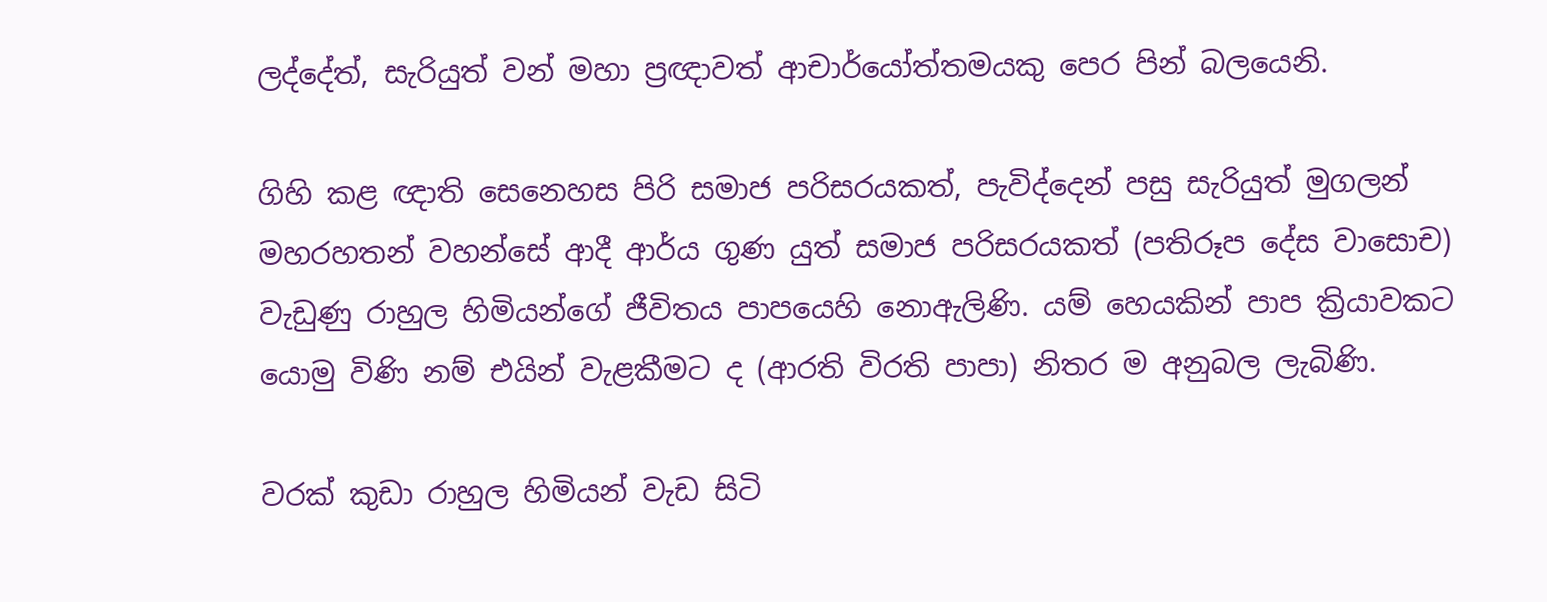ලද්දේත්, සැරියුත් වන් මහා ප්‍රඥාවත් ආචාර්යෝත්තමයකු පෙර පින් බලයෙනි.

ගිහි කළ ඥාති සෙනෙහස පිරි සමාජ පරිසරයකත්, පැවිද්දෙන් පසු සැරියුත් මුගලන් මහරහතන් වහන්සේ ආදී ආර්ය ගුණ යුත් සමාජ පරිසරයකත් (පතිරූප දේස වාසොච) වැඩුණු රාහුල හිමියන්ගේ ජීවිතය පාපයෙහි නොඇලිණි. යම් හෙයකින් පාප ක්‍රියාවකට යොමු විණි නම් එයින් වැළකීමට ද (ආරති විරති පාපා) නිතර ම අනුබල ලැබිණි.

වරක් කුඩා රාහුල හිමියන් වැඩ සිටි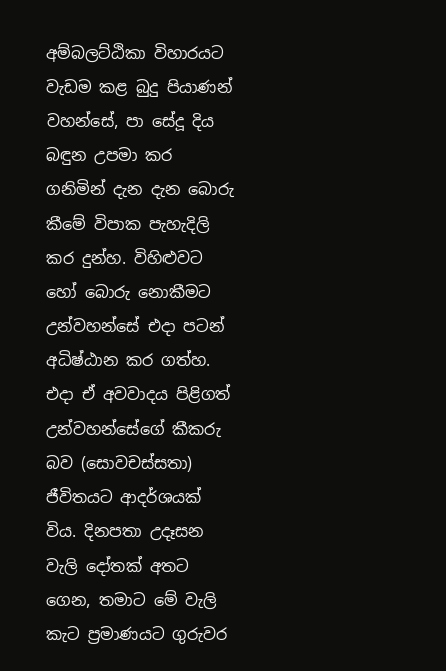අම්බලට්ඨිකා විහාරයට වැඩම කළ බුදු පියාණන් වහන්සේ, පා සේදූ දිය බඳුන උපමා කර ගනිමින් දැන දැන බොරු කීමේ විපාක පැහැදිලි කර දුන්හ. විහිළුවට හෝ බොරු නොකීමට උන්වහන්සේ එදා පටන් අධිෂ්ඨාන කර ගත්හ. එදා ඒ අවවාදය පිළිගත් උන්වහන්සේගේ කීකරු බව (සොවචස්සතා) ජීවිතයට ආදර්ශයක් විය. දිනපතා උදෑසන වැලි දෝතක් අතට ගෙන, තමාට මේ වැලි කැට ප්‍රමාණයට ගුරුවර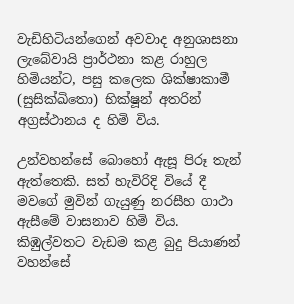වැඩිහිටියන්ගෙන් අවවාද අනුශාසනා ලැබේවායි ප්‍රාර්ථනා කළ රාහුල හිමියන්ට, පසු කලෙක ශික්ෂාකාමී (සුසික්ඛිතො) භික්ෂූන් අතරින් අග්‍රස්ථානය ද හිමි විය.

උන්වහන්සේ බොහෝ ඇසූ පිරූ තැන් ඇත්තෙකි. සත් හැවිරිදි වියේ දී මවගේ මුවින් ගැයුණු නරසීහ ගාථා ඇසීමේ වාසනාව හිමි විය. කිඹුල්වතට වැඩම කළ බුදු පියාණන් වහන්සේ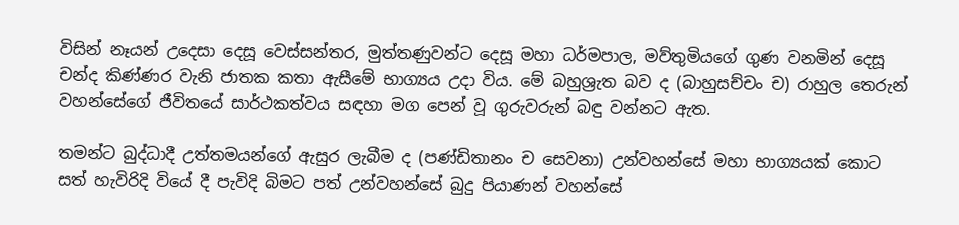විසින් නෑයන් උදෙසා දෙසූ වෙස්සන්තර, මුත්තණුවන්ට දෙසූ මහා ධර්මපාල, මව්තුමියගේ ගුණ වනමින් දෙසූ චන්ද කිණ්ණර වැනි ජාතක කතා ඇසීමේ භාග්‍යය උදා විය. මේ බහුශ්‍රැත බව ද (බාහුසච්චං ච) රාහුල තෙරුන් වහන්සේගේ ජීවිතයේ සාර්ථකත්වය සඳහා මග පෙන් වූ ගුරුවරුන් බඳු වන්නට ඇත.

තමන්ට බුද්ධාදී උත්තමයන්ගේ ඇසුර ලැබීම ද (පණ්ඩිතානං ච සෙවනා) උන්වහන්සේ මහා භාග්‍යයක් කොට සත් හැවිරිදි වියේ දී පැවිදි බිමට පත් උන්වහන්සේ බුදු පියාණන් වහන්සේ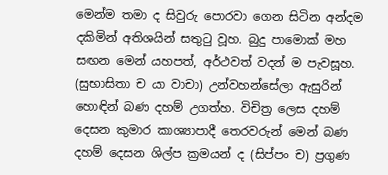මෙන්ම තමා ද සිවුරු පොරවා ගෙන සිටින අන්දම දකිමින් අතිශයින් සතුටු වූහ. බුදු පාමොක් මහ සඟන මෙන් යහපත්, අර්ථවත් වදන් ම පැවසූහ. (සුභාසිතා ච යා වාචා) උන්වහන්සේලා ඇසුරින් හොඳින් බණ දහම් උගත්හ. විචිත්‍ර ලෙස දහම් දෙසන කුමාර කාශ්‍යාපාදී තෙරවරුන් මෙන් බණ දහම් දෙසන ශිල්ප ක්‍රමයන් ද (සිප්පං ච) ප්‍රගුණ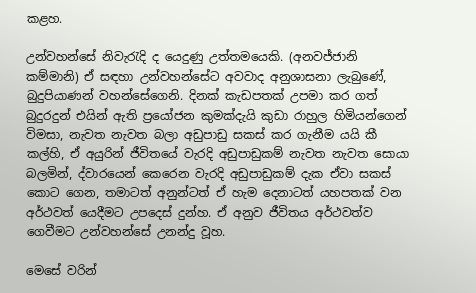කළහ.

උන්වහන්සේ නිවැරැදි ද යෙදුණු උත්තමයෙකි. (අනවජ්ජානි කම්මානි) ඒ සඳහා උන්වහන්සේට අවවාද අනුශාසනා ලැබුණේ, බුදුපියාණන් වහන්සේගෙනි. දිනක් කැඩපතක් උපමා කර ගත් බුදුරදුන් එයින් ඇති ප්‍රයෝජන කුමක්දැයි කුඩා රාහුල හිමියන්ගෙන් විමසා, නැවත නැවත බලා අඩුපාඩු සකස් කර ගැනීම යයි කී කල්හි, ඒ අයුරින් ජීවිතයේ වැරදි අඩුපාඩුකම් නැවත නැවත සොයා බලමින්, ද්වාරයෙන් කෙරෙන වැරදි අඩුපාඩුකම් දැක ඒවා සකස් කොට ගෙන, තමාටත් අනුන්ටත් ඒ හැම දෙනාටත් යහපතක් වන අර්ථවත් යෙදීමට උපදෙස් දුන්හ. ඒ අනුව ජීවිතය අර්ථවත්ව ගෙවීමට උන්වහන්සේ උනන්දු වූහ.

මෙසේ වරින්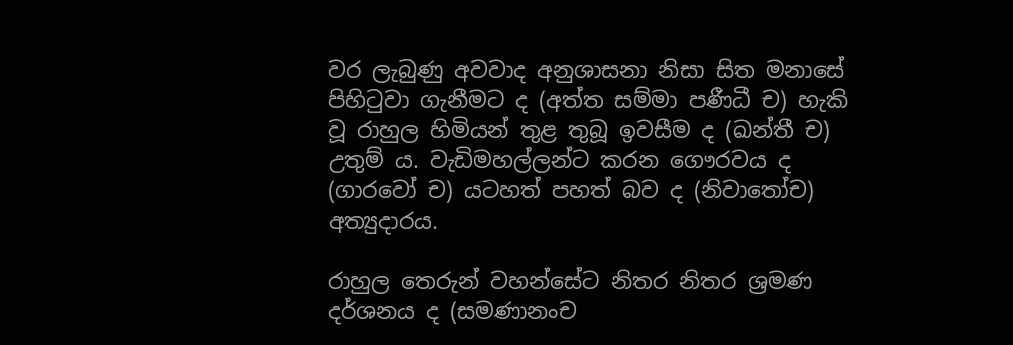වර ලැබුණු අවවාද අනුශාසනා නිසා සිත මනාසේ පිහිටුවා ගැනීමට ද (අත්ත සම්මා පණීධී ච) හැකි වූ රාහුල හිමියන් තුළ තුබූ ඉවසීම ද (ඛන්තී ච) උතුම් ය. වැඩිමහල්ලන්ට කරන ගෞරවය ද (ගාරවෝ ච) යටහත් පහත් බව ද (නිවාතෝච) අත්‍යුදාරය.

රාහුල තෙරුන් වහන්සේට නිතර නිතර ශ්‍රමණ දර්ශනය ද (සමණානංච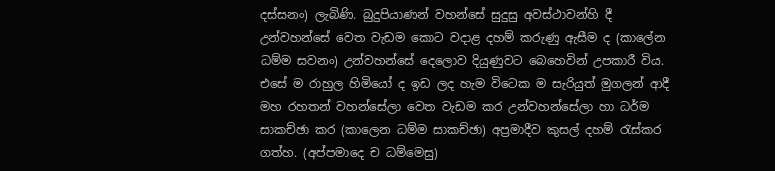දස්සනං) ලැබිණි. බුදුපියාණන් වහන්සේ සුදුසු අවස්ථාවන්හි දී උන්වහන්සේ වෙත වැඩම කොට වදාළ දහම් කරුණු ඇසීම ද (කාලේන ධම්ම සවනං) උන්වහන්සේ දෙලොව දියුණුවට බෙහෙවින් උපකාරී විය. එසේ ම රාහුල හිමියෝ ද ඉඩ ලද හැම විටෙක ම සැරියුත් මුගලන් ආදී මහ රහතන් වහන්සේලා වෙත වැඩම කර උන්වහන්සේලා හා ධර්ම සාකච්ඡා කර (කාලෙන ධම්ම සාකච්ඡා) අප්‍රමාදීව කුසල් දහම් රැස්කර ගත්හ. (අප්පමාදෙ ච ධම්මෙසු)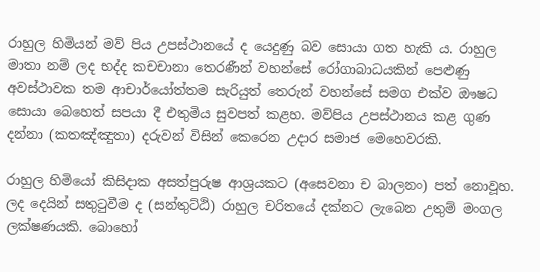රාහුල හිමියන් මව් පිය උපස්ථානයේ ද යෙදුණු බව සොයා ගත හැකි ය. රාහුල මාතා නම් ලද භද්ද කචචානා තෙරණීන් වහන්සේ රෝගාබාධයකින් පෙළුණු අවස්ථාවක තම ආචාර්යෝත්තම සැරියුත් තෙරුන් වහන්සේ සමග එක්ව ඖෂධ සොයා බෙහෙත් සපයා දී එතුමිය සුවපත් කළහ. මව්පිය උපස්ථානය කළ ගුණ දන්නා (කතඤ්ඤුතා) දරුවන් විසින් කෙරෙන උදාර සමාජ මෙහෙවරකි.

රාහුල හිමියෝ කිසිදාක අසත්පුරුෂ ආශ්‍රයකට (අසෙවනා ච බාලනං) පත් නොවූහ. ලද දෙයින් සතුටුවීම ද (සන්තුට්ඨි) රාහුල චරිතයේ දක්නට ලැබෙන උතුම් මංගල ලක්ෂණයකි. බොහෝ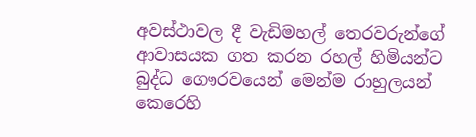අවස්ථාවල දී වැඩිමහල් තෙරවරුන්ගේ ආවාසයක ගත කරන රහල් හිමියන්ට බුද්ධ ගෞරවයෙන් මෙන්ම රාහුලයන් කෙරෙහි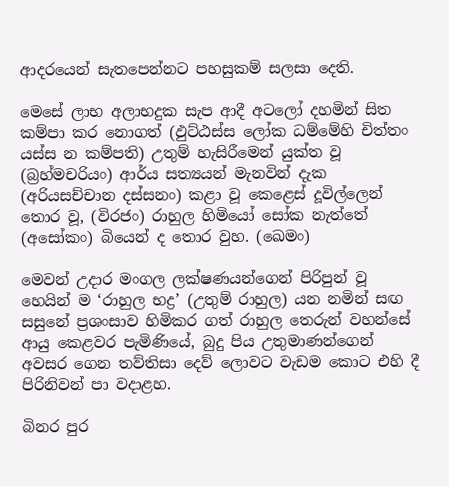ආදරයෙන් සැතපෙන්නට පහසුකම් සලසා දෙති.

මෙසේ ලාභ අලාභදුක සැප ආදී අටලෝ දහමින් සිත කම්පා කර නොගත් (ඵුට්ඨස්ස ලෝක ධම්මේහි චිත්තං යස්ස න කම්පති) උතුම් හැසිරීමෙන් යුක්ත වූ (බ්‍රහ්මචරියං) ආර්ය සත්‍යයන් මැනවින් දැක (අරියසච්චාන දස්සනං) කළා වූ කෙළෙස් දූවිල්ලෙන් තොර වූ, (විරජං) රාහුල හිමියෝ සෝක නැත්තේ (අසෝකං) බියෙන් ද තොර වුහ. (ඛෙමං)

මෙවන් උදාර මංගල ලක්ෂණයන්ගෙන් පිරිපුන් වූ හෙයින් ම ‘රාහුල භද්‍ර’ (උතුම් රාහුල) යන නමින් සඟ සසුනේ ප්‍රශංසාව හිමිකර ගත් රාහුල තෙරුන් වහන්සේ ආයු කෙළවර පැමිණියේ, බුදු පිය උතුමාණන්ගෙන් අවසර ගෙන තව්තිසා දෙව් ලොවට වැඩම කොට එහි දී පිරිනිවන් පා වදාළහ.

බිනර පුර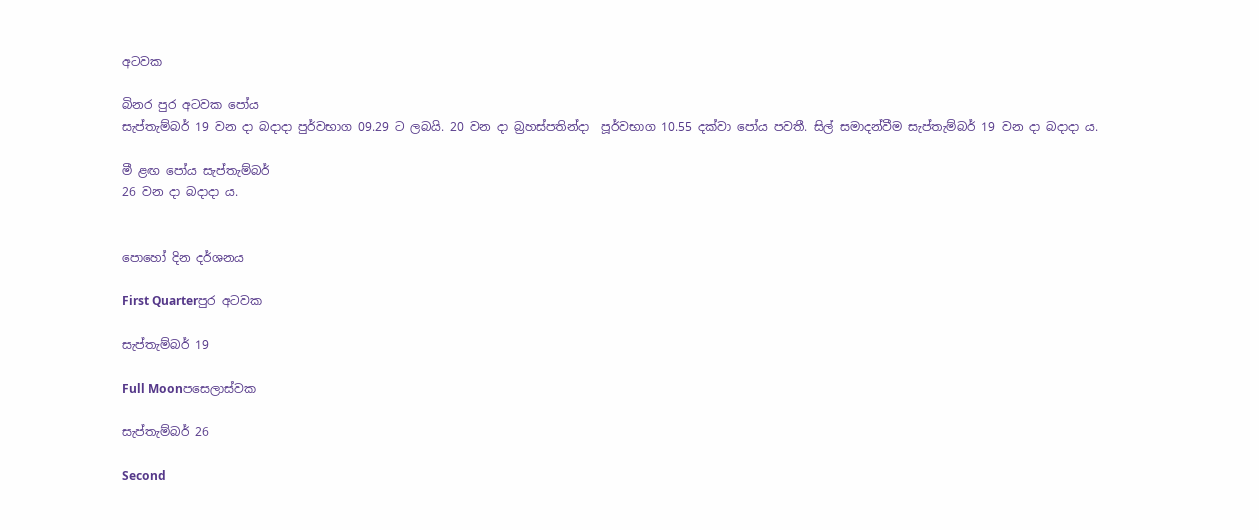අටවක

බිනර පුර අටවක පෝය
සැප්තැම්බර් 19 වන දා බදාදා පුර්වභාග 09.29 ට ලබයි. 20 වන දා බ්‍රහස්පතින්දා  පූර්වභාග 10.55 දක්වා පෝය පවතී. සිල් සමාදන්වීම සැප්තැම්බර් 19 වන දා බදාදා ය.

මී ළඟ පෝය සැප්තැම්බර්
26 වන දා බදාදා ය.


පොහෝ දින දර්ශනය

First Quarterපුර අටවක

සැප්තැම්බර් 19

Full Moonපසෙලාස්වක

සැප්තැම්බර් 26

Second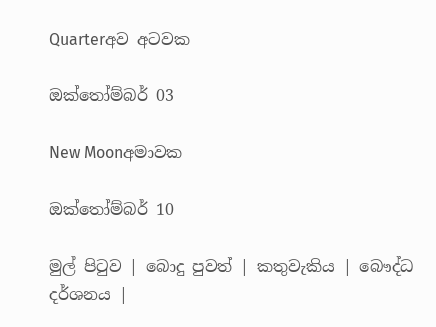Quarterඅව අටවක

ඔක්තෝම්බර් 03

New Moonඅමාවක

ඔක්තෝම්බර් 10

මුල් පිටුව | බොදු පුවත් | කතුවැකිය | බෞද්ධ දර්ශනය |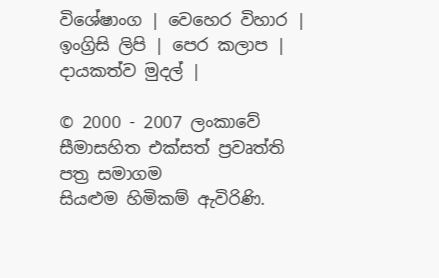විශේෂාංග | වෙහෙර විහාර | ඉංග්‍රිසි ලිපි | පෙර කලාප | දායකත්ව මුදල් |

© 2000 - 2007 ලංකාවේ සීමාසහිත එක්සත් ප්‍රවෘත්ති පත්‍ර සමාගම
සියළුම හිමිකම් ඇවිරිණි.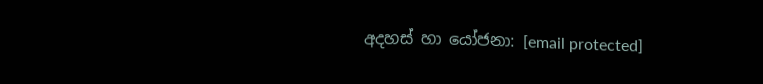අදහස් හා යෝජනා: [email protected]